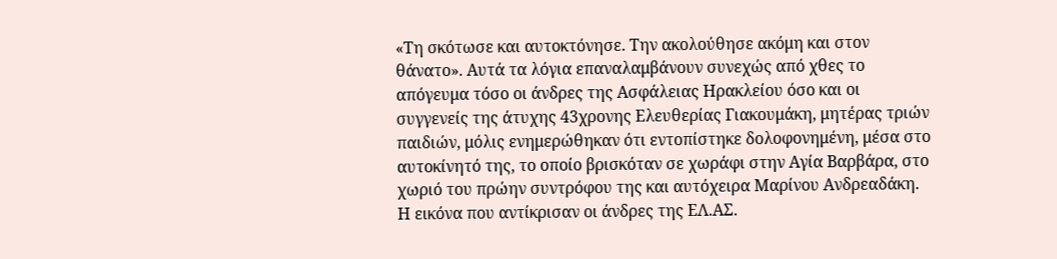«Τη σκότωσε και αυτοκτόνησε. Την ακολούθησε ακόμη και στον θάνατο». Αυτά τα λόγια επαναλαμβάνουν συνεχώς από χθες το απόγευμα τόσο οι άνδρες της Ασφάλειας Ηρακλείου όσο και οι συγγενείς της άτυχης 43χρονης Ελευθερίας Γιακουμάκη, μητέρας τριών παιδιών, μόλις ενημερώθηκαν ότι εντοπίστηκε δολοφονημένη, μέσα στο αυτοκίνητό της, το οποίο βρισκόταν σε χωράφι στην Αγία Βαρβάρα, στο χωριό του πρώην συντρόφου της και αυτόχειρα Μαρίνου Ανδρεαδάκη.
Η εικόνα που αντίκρισαν οι άνδρες της ΕΛ.ΑΣ.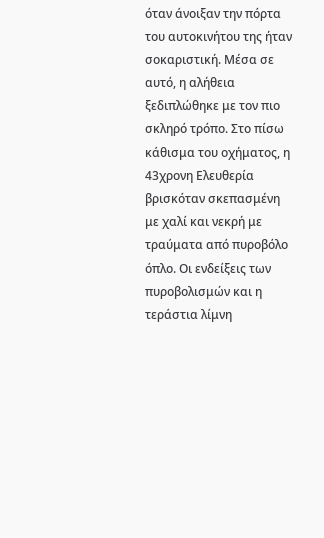όταν άνοιξαν την πόρτα του αυτοκινήτου της ήταν σοκαριστική. Μέσα σε αυτό, η αλήθεια ξεδιπλώθηκε με τον πιο σκληρό τρόπο. Στο πίσω κάθισμα του οχήματος, η 43χρονη Ελευθερία βρισκόταν σκεπασμένη με χαλί και νεκρή με τραύματα από πυροβόλο όπλο. Οι ενδείξεις των πυροβολισμών και η τεράστια λίμνη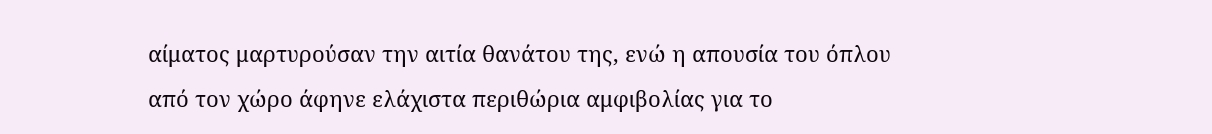αίματος μαρτυρούσαν την αιτία θανάτου της, ενώ η απουσία του όπλου από τον χώρο άφηνε ελάχιστα περιθώρια αμφιβολίας για το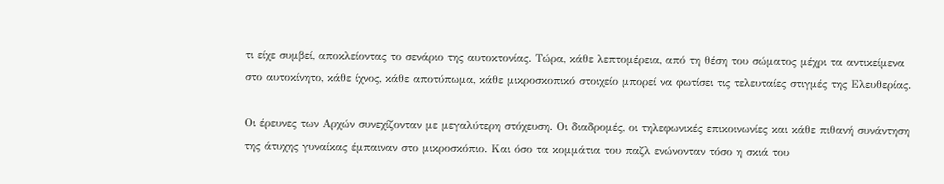τι είχε συμβεί, αποκλείοντας το σενάριο της αυτοκτονίας. Τώρα, κάθε λεπτομέρεια, από τη θέση του σώματος μέχρι τα αντικείμενα στο αυτοκίνητο, κάθε ίχνος, κάθε αποτύπωμα, κάθε μικροσκοπικό στοιχείο μπορεί να φωτίσει τις τελευταίες στιγμές της Ελευθερίας.

Οι έρευνες των Αρχών συνεχίζονταν με μεγαλύτερη στόχευση. Οι διαδρομές, οι τηλεφωνικές επικοινωνίες και κάθε πιθανή συνάντηση της άτυχης γυναίκας έμπαιναν στο μικροσκόπιο. Και όσο τα κομμάτια του παζλ ενώνονταν τόσο η σκιά του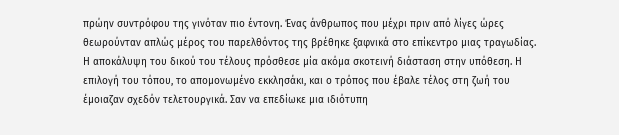πρώην συντρόφου της γινόταν πιο έντονη. Ένας άνθρωπος που μέχρι πριν από λίγες ώρες θεωρούνταν απλώς μέρος του παρελθόντος της βρέθηκε ξαφνικά στο επίκεντρο μιας τραγωδίας.
Η αποκάλυψη του δικού του τέλους πρόσθεσε μία ακόμα σκοτεινή διάσταση στην υπόθεση. Η επιλογή του τόπου, το απομονωμένο εκκλησάκι, και ο τρόπος που έβαλε τέλος στη ζωή του έμοιαζαν σχεδόν τελετουργικά. Σαν να επεδίωκε μια ιδιότυπη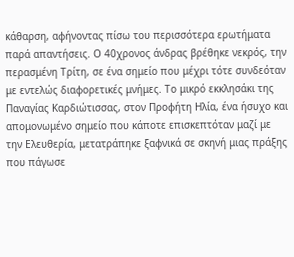κάθαρση, αφήνοντας πίσω του περισσότερα ερωτήματα παρά απαντήσεις. Ο 40χρονος άνδρας βρέθηκε νεκρός, την περασμένη Τρίτη, σε ένα σημείο που μέχρι τότε συνδεόταν με εντελώς διαφορετικές μνήμες. Το μικρό εκκλησάκι της Παναγίας Καρδιώτισσας, στον Προφήτη Ηλία, ένα ήσυχο και απομονωμένο σημείο που κάποτε επισκεπτόταν μαζί με την Ελευθερία, μετατράπηκε ξαφνικά σε σκηνή μιας πράξης που πάγωσε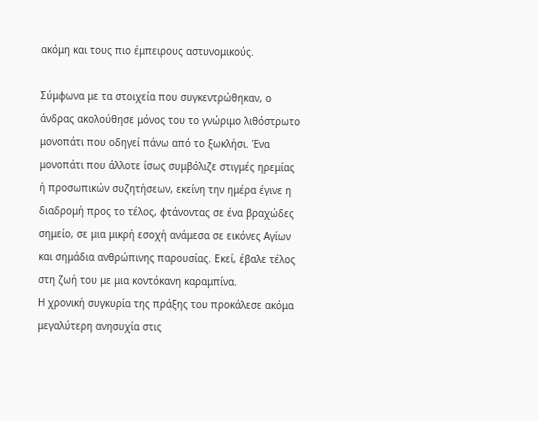ακόμη και τους πιο έμπειρους αστυνομικούς.

Σύμφωνα με τα στοιχεία που συγκεντρώθηκαν, ο άνδρας ακολούθησε μόνος του το γνώριμο λιθόστρωτο μονοπάτι που οδηγεί πάνω από το ξωκλήσι. Ένα μονοπάτι που άλλοτε ίσως συμβόλιζε στιγμές ηρεμίας ή προσωπικών συζητήσεων, εκείνη την ημέρα έγινε η διαδρομή προς το τέλος, φτάνοντας σε ένα βραχώδες σημείο, σε μια μικρή εσοχή ανάμεσα σε εικόνες Αγίων και σημάδια ανθρώπινης παρουσίας. Εκεί, έβαλε τέλος στη ζωή του με μια κοντόκανη καραμπίνα.
Η χρονική συγκυρία της πράξης του προκάλεσε ακόμα μεγαλύτερη ανησυχία στις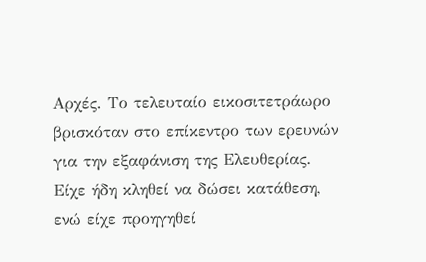Αρχές. Το τελευταίο εικοσιτετράωρο βρισκόταν στο επίκεντρο των ερευνών για την εξαφάνιση της Ελευθερίας. Είχε ήδη κληθεί να δώσει κατάθεση, ενώ είχε προηγηθεί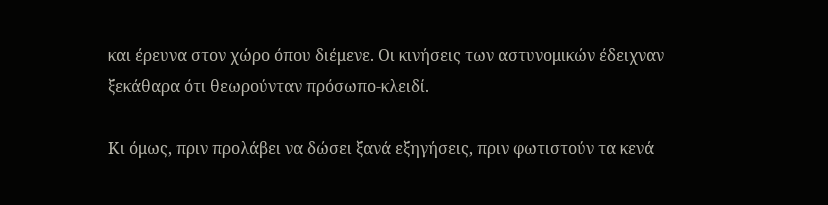και έρευνα στον χώρο όπου διέμενε. Οι κινήσεις των αστυνομικών έδειχναν ξεκάθαρα ότι θεωρούνταν πρόσωπο-κλειδί.

Κι όμως, πριν προλάβει να δώσει ξανά εξηγήσεις, πριν φωτιστούν τα κενά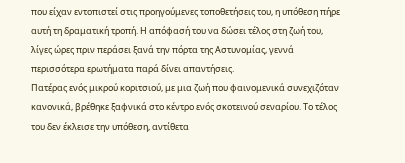που είχαν εντοπιστεί στις προηγούμενες τοποθετήσεις του, η υπόθεση πήρε αυτή τη δραματική τροπή. Η απόφασή του να δώσει τέλος στη ζωή του, λίγες ώρες πριν περάσει ξανά την πόρτα της Αστυνομίας, γεννά περισσότερα ερωτήματα παρά δίνει απαντήσεις.
Πατέρας ενός μικρού κοριτσιού, με μια ζωή που φαινομενικά συνεχιζόταν κανονικά, βρέθηκε ξαφνικά στο κέντρο ενός σκοτεινού σεναρίου. Το τέλος του δεν έκλεισε την υπόθεση, αντίθετα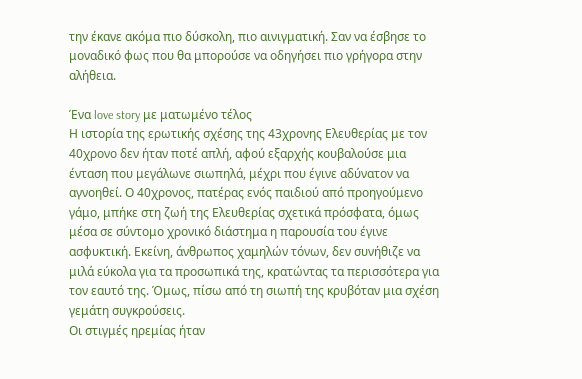την έκανε ακόμα πιο δύσκολη, πιο αινιγματική. Σαν να έσβησε το μοναδικό φως που θα μπορούσε να οδηγήσει πιο γρήγορα στην αλήθεια.

Ένα love story με ματωμένο τέλος
Η ιστορία της ερωτικής σχέσης της 43χρονης Ελευθερίας με τον 40χρονο δεν ήταν ποτέ απλή, αφού εξαρχής κουβαλούσε μια ένταση που μεγάλωνε σιωπηλά, μέχρι που έγινε αδύνατον να αγνοηθεί. Ο 40χρονος, πατέρας ενός παιδιού από προηγούμενο γάμο, μπήκε στη ζωή της Ελευθερίας σχετικά πρόσφατα, όμως μέσα σε σύντομο χρονικό διάστημα η παρουσία του έγινε ασφυκτική. Εκείνη, άνθρωπος χαμηλών τόνων, δεν συνήθιζε να μιλά εύκολα για τα προσωπικά της, κρατώντας τα περισσότερα για τον εαυτό της. Όμως, πίσω από τη σιωπή της κρυβόταν μια σχέση γεμάτη συγκρούσεις.
Οι στιγμές ηρεμίας ήταν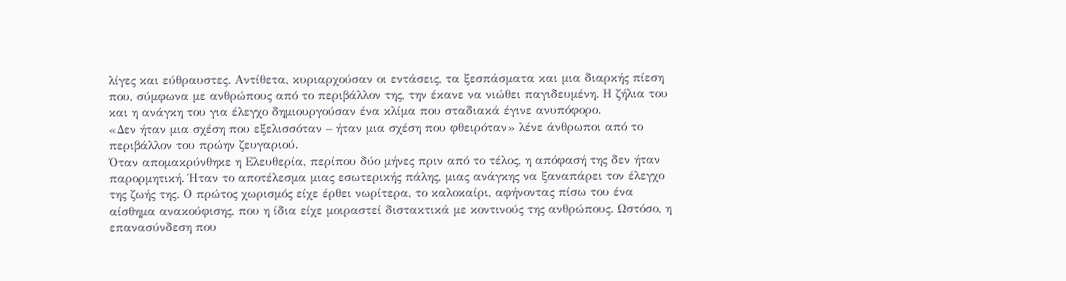λίγες και εύθραυστες. Αντίθετα, κυριαρχούσαν οι εντάσεις, τα ξεσπάσματα και μια διαρκής πίεση που, σύμφωνα με ανθρώπους από το περιβάλλον της, την έκανε να νιώθει παγιδευμένη. Η ζήλια του και η ανάγκη του για έλεγχο δημιουργούσαν ένα κλίμα που σταδιακά έγινε ανυπόφορο.
«Δεν ήταν μια σχέση που εξελισσόταν – ήταν μια σχέση που φθειρόταν» λένε άνθρωποι από το περιβάλλον του πρώην ζευγαριού.
Όταν απομακρύνθηκε η Ελευθερία, περίπου δύο μήνες πριν από το τέλος, η απόφασή της δεν ήταν παρορμητική. Ήταν το αποτέλεσμα μιας εσωτερικής πάλης, μιας ανάγκης να ξαναπάρει τον έλεγχο της ζωής της. Ο πρώτος χωρισμός είχε έρθει νωρίτερα, το καλοκαίρι, αφήνοντας πίσω του ένα αίσθημα ανακούφισης, που η ίδια είχε μοιραστεί διστακτικά με κοντινούς της ανθρώπους. Ωστόσο, η επανασύνδεση που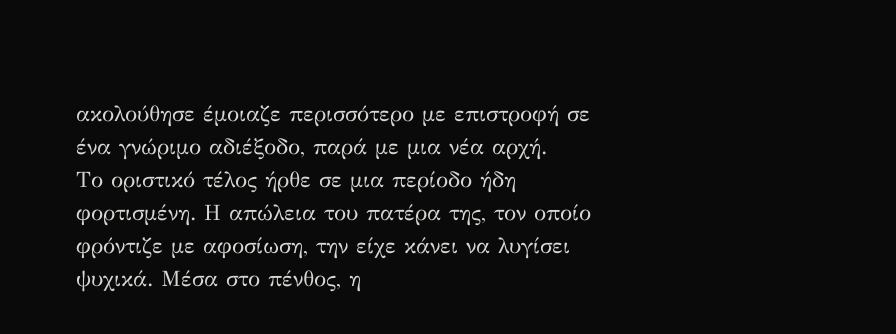ακολούθησε έμοιαζε περισσότερο με επιστροφή σε ένα γνώριμο αδιέξοδο, παρά με μια νέα αρχή.
Το οριστικό τέλος ήρθε σε μια περίοδο ήδη φορτισμένη. Η απώλεια του πατέρα της, τον οποίο φρόντιζε με αφοσίωση, την είχε κάνει να λυγίσει ψυχικά. Μέσα στο πένθος, η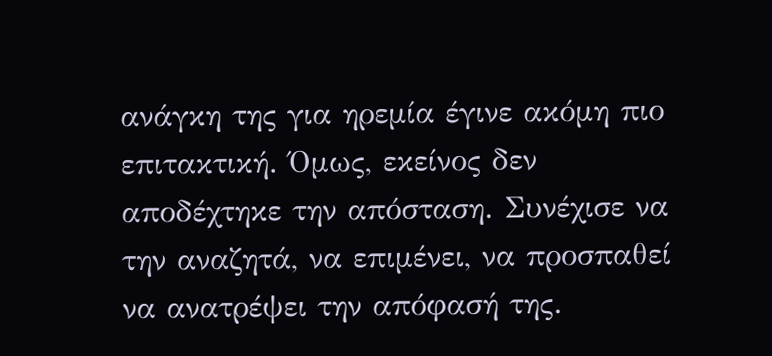ανάγκη της για ηρεμία έγινε ακόμη πιο επιτακτική. Όμως, εκείνος δεν αποδέχτηκε την απόσταση. Συνέχισε να την αναζητά, να επιμένει, να προσπαθεί να ανατρέψει την απόφασή της.